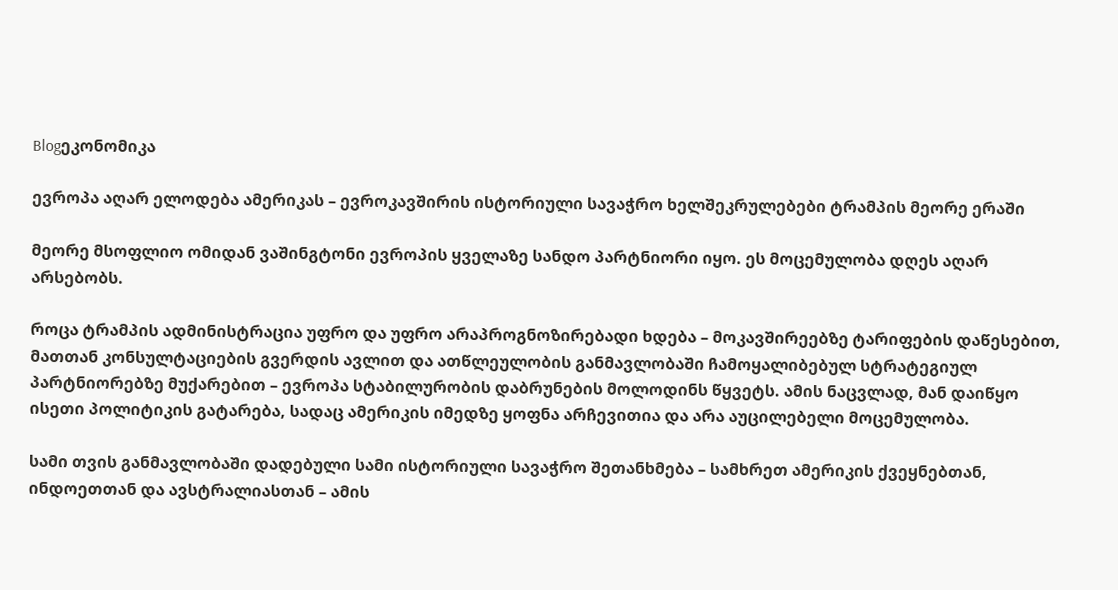Blogეკონომიკა

ევროპა აღარ ელოდება ამერიკას – ევროკავშირის ისტორიული სავაჭრო ხელშეკრულებები ტრამპის მეორე ერაში

მეორე მსოფლიო ომიდან ვაშინგტონი ევროპის ყველაზე სანდო პარტნიორი იყო. ეს მოცემულობა დღეს აღარ არსებობს.

როცა ტრამპის ადმინისტრაცია უფრო და უფრო არაპროგნოზირებადი ხდება – მოკავშირეებზე ტარიფების დაწესებით, მათთან კონსულტაციების გვერდის ავლით და ათწლეულობის განმავლობაში ჩამოყალიბებულ სტრატეგიულ პარტნიორებზე მუქარებით – ევროპა სტაბილურობის დაბრუნების მოლოდინს წყვეტს. ამის ნაცვლად, მან დაიწყო ისეთი პოლიტიკის გატარება, სადაც ამერიკის იმედზე ყოფნა არჩევითია და არა აუცილებელი მოცემულობა.

სამი თვის განმავლობაში დადებული სამი ისტორიული სავაჭრო შეთანხმება – სამხრეთ ამერიკის ქვეყნებთან, ინდოეთთან და ავსტრალიასთან – ამის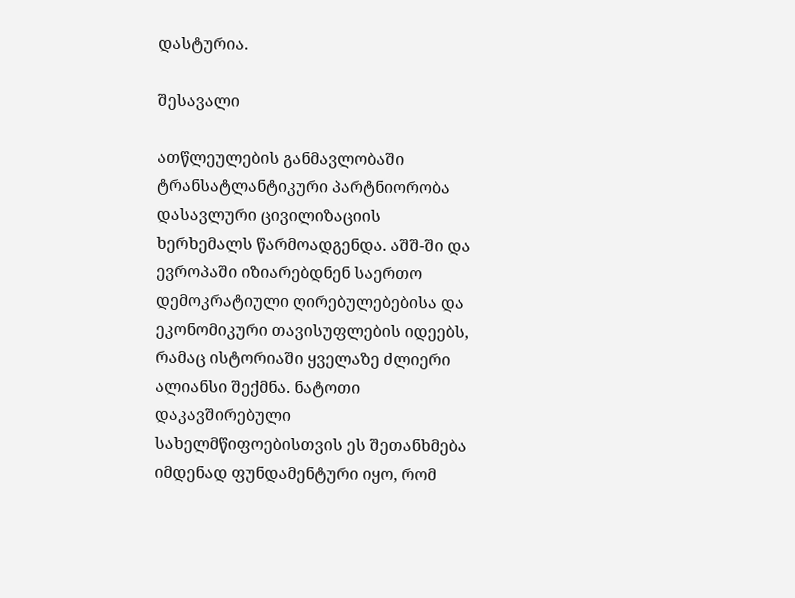დასტურია.

შესავალი

ათწლეულების განმავლობაში ტრანსატლანტიკური პარტნიორობა დასავლური ცივილიზაციის ხერხემალს წარმოადგენდა. აშშ-ში და ევროპაში იზიარებდნენ საერთო დემოკრატიული ღირებულებებისა და ეკონომიკური თავისუფლების იდეებს, რამაც ისტორიაში ყველაზე ძლიერი ალიანსი შექმნა. ნატოთი დაკავშირებული სახელმწიფოებისთვის ეს შეთანხმება იმდენად ფუნდამენტური იყო, რომ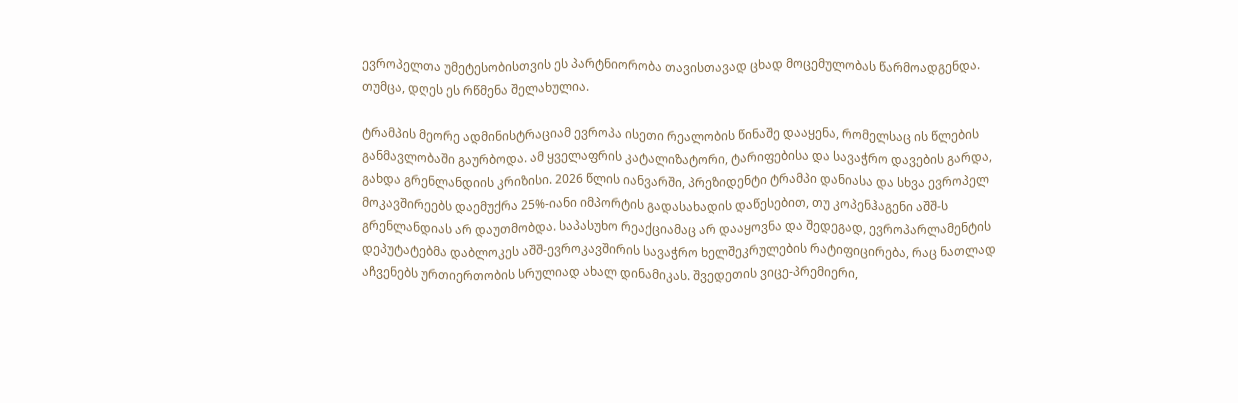ევროპელთა უმეტესობისთვის ეს პარტნიორობა თავისთავად ცხად მოცემულობას წარმოადგენდა. თუმცა, დღეს ეს რწმენა შელახულია.

ტრამპის მეორე ადმინისტრაციამ ევროპა ისეთი რეალობის წინაშე დააყენა, რომელსაც ის წლების განმავლობაში გაურბოდა. ამ ყველაფრის კატალიზატორი, ტარიფებისა და სავაჭრო დავების გარდა, გახდა გრენლანდიის კრიზისი. 2026 წლის იანვარში, პრეზიდენტი ტრამპი დანიასა და სხვა ევროპელ მოკავშირეებს დაემუქრა 25%-იანი იმპორტის გადასახადის დაწესებით, თუ კოპენჰაგენი აშშ-ს გრენლანდიას არ დაუთმობდა. საპასუხო რეაქციამაც არ დააყოვნა და შედეგად, ევროპარლამენტის დეპუტატებმა დაბლოკეს აშშ-ევროკავშირის სავაჭრო ხელშეკრულების რატიფიცირება, რაც ნათლად აჩვენებს ურთიერთობის სრულიად ახალ დინამიკას. შვედეთის ვიცე-პრემიერი,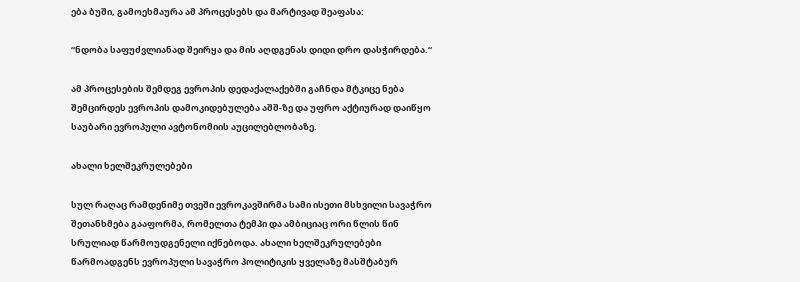ება ბუში, გამოეხმაურა ამ პროცესებს და მარტივად შეაფასა:

“ნდობა საფუძვლიანად შეირყა და მის აღდგენას დიდი დრო დასჭირდება.“

ამ პროცესების შემდეგ ევროპის დედაქალაქებში გაჩნდა მტკიცე ნება შემცირდეს ევროპის დამოკიდებულება აშშ-ზე და უფრო აქტიურად დაიწყო საუბარი ევროპული ავტონომიის აუცილებლობაზე.

ახალი ხელშეკრულებები

სულ რაღაც რამდენიმე თვეში ევროკავშირმა სამი ისეთი მსხვილი სავაჭრო შეთანხმება გააფორმა, რომელთა ტემპი და ამბიციაც ორი წლის წინ სრულიად წარმოუდგენელი იქნებოდა. ახალი ხელშეკრულებები წარმოადგენს ევროპული სავაჭრო პოლიტიკის ყველაზე მასშტაბურ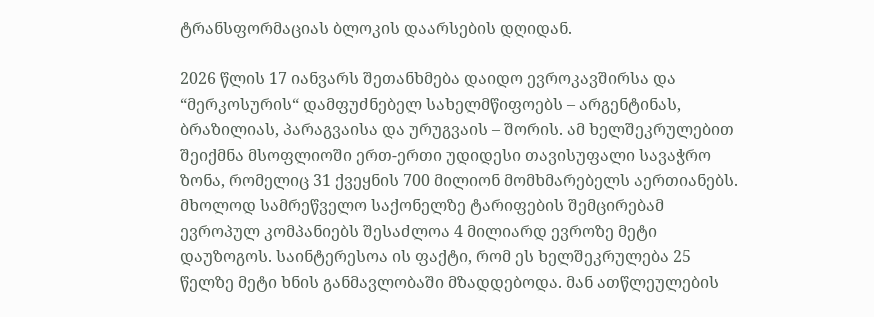ტრანსფორმაციას ბლოკის დაარსების დღიდან.

2026 წლის 17 იანვარს შეთანხმება დაიდო ევროკავშირსა და “მერკოსურის“ დამფუძნებელ სახელმწიფოებს – არგენტინას, ბრაზილიას, პარაგვაისა და ურუგვაის – შორის. ამ ხელშეკრულებით შეიქმნა მსოფლიოში ერთ-ერთი უდიდესი თავისუფალი სავაჭრო ზონა, რომელიც 31 ქვეყნის 700 მილიონ მომხმარებელს აერთიანებს. მხოლოდ სამრეწველო საქონელზე ტარიფების შემცირებამ ევროპულ კომპანიებს შესაძლოა 4 მილიარდ ევროზე მეტი დაუზოგოს. საინტერესოა ის ფაქტი, რომ ეს ხელშეკრულება 25 წელზე მეტი ხნის განმავლობაში მზადდებოდა. მან ათწლეულების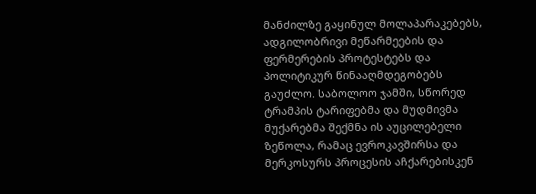მანძილზე გაყინულ მოლაპარაკებებს, ადგილობრივი მეწარმეების და ფერმერების პროტესტებს და პოლიტიკურ წინააღმდეგობებს გაუძლო. საბოლოო ჯამში, სწორედ ტრამპის ტარიფებმა და მუდმივმა მუქარებმა შექმნა ის აუცილებელი ზეწოლა, რამაც ევროკავშირსა და მერკოსურს პროცესის აჩქარებისკენ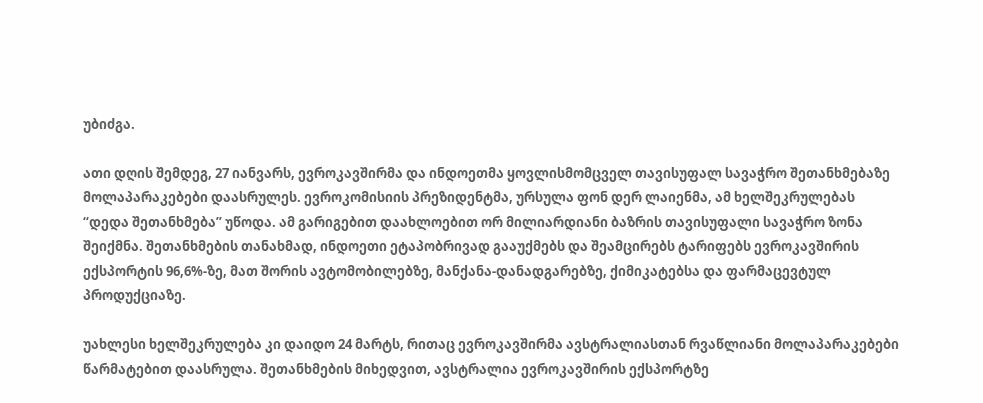უბიძგა.

ათი დღის შემდეგ, 27 იანვარს, ევროკავშირმა და ინდოეთმა ყოვლისმომცველ თავისუფალ სავაჭრო შეთანხმებაზე მოლაპარაკებები დაასრულეს. ევროკომისიის პრეზიდენტმა, ურსულა ფონ დერ ლაიენმა, ამ ხელშეკრულებას “დედა შეთანხმება” უწოდა. ამ გარიგებით დაახლოებით ორ მილიარდიანი ბაზრის თავისუფალი სავაჭრო ზონა შეიქმნა. შეთანხმების თანახმად, ინდოეთი ეტაპობრივად გააუქმებს და შეამცირებს ტარიფებს ევროკავშირის ექსპორტის 96,6%-ზე, მათ შორის ავტომობილებზე, მანქანა-დანადგარებზე, ქიმიკატებსა და ფარმაცევტულ პროდუქციაზე.

უახლესი ხელშეკრულება კი დაიდო 24 მარტს, რითაც ევროკავშირმა ავსტრალიასთან რვაწლიანი მოლაპარაკებები წარმატებით დაასრულა. შეთანხმების მიხედვით, ავსტრალია ევროკავშირის ექსპორტზე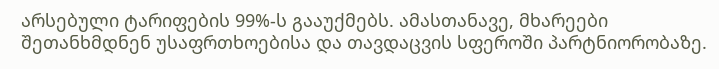არსებული ტარიფების 99%-ს გააუქმებს. ამასთანავე, მხარეები შეთანხმდნენ უსაფრთხოებისა და თავდაცვის სფეროში პარტნიორობაზე.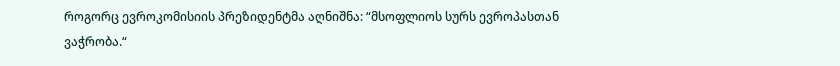როგორც ევროკომისიის პრეზიდენტმა აღნიშნა: “მსოფლიოს სურს ევროპასთან ვაჭრობა.“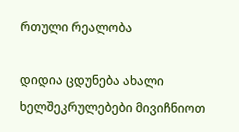რთული რეალობა

დიდია ცდუნება ახალი ხელშეკრულებები მივიჩნიოთ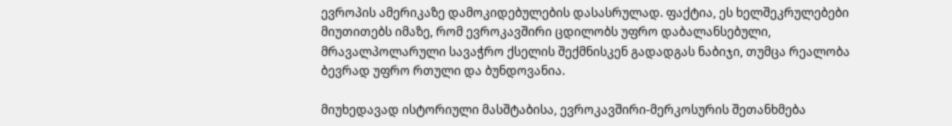ევროპის ამერიკაზე დამოკიდებულების დასასრულად. ფაქტია, ეს ხელშეკრულებები მიუთითებს იმაზე, რომ ევროკავშირი ცდილობს უფრო დაბალანსებული, მრავალპოლარული სავაჭრო ქსელის შექმნისკენ გადადგას ნაბიჯი, თუმცა რეალობა ბევრად უფრო რთული და ბუნდოვანია.

მიუხედავად ისტორიული მასშტაბისა, ევროკავშირი-მერკოსურის შეთანხმება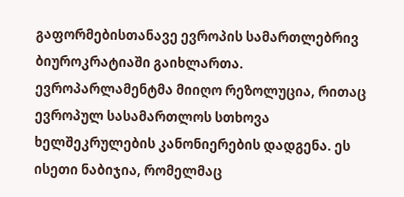გაფორმებისთანავე ევროპის სამართლებრივ ბიუროკრატიაში გაიხლართა. ევროპარლამენტმა მიიღო რეზოლუცია, რითაც ევროპულ სასამართლოს სთხოვა ხელშეკრულების კანონიერების დადგენა. ეს ისეთი ნაბიჯია, რომელმაც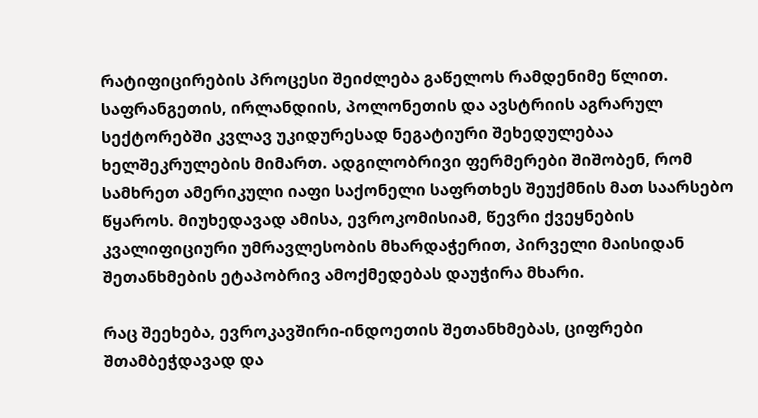რატიფიცირების პროცესი შეიძლება გაწელოს რამდენიმე წლით. საფრანგეთის, ირლანდიის, პოლონეთის და ავსტრიის აგრარულ სექტორებში კვლავ უკიდურესად ნეგატიური შეხედულებაა ხელშეკრულების მიმართ. ადგილობრივი ფერმერები შიშობენ, რომ სამხრეთ ამერიკული იაფი საქონელი საფრთხეს შეუქმნის მათ საარსებო წყაროს. მიუხედავად ამისა, ევროკომისიამ, წევრი ქვეყნების კვალიფიციური უმრავლესობის მხარდაჭერით, პირველი მაისიდან შეთანხმების ეტაპობრივ ამოქმედებას დაუჭირა მხარი.

რაც შეეხება, ევროკავშირი-ინდოეთის შეთანხმებას, ციფრები შთამბეჭდავად და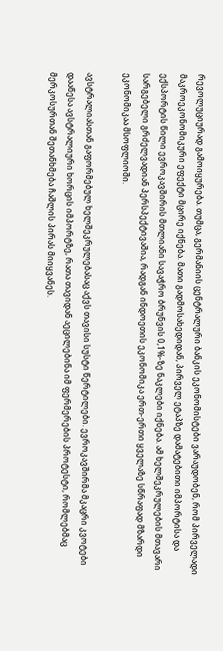რევოლუციურად გამოიყურება. თუმცა, გერმანიის ცენტრალური ბანკის ეკონომისტები ვარაუდობენ, რომ პირველადი მაკროეკონომიკური ეფექტი მცირე იქნება. მათი გადმოსახედიდან, პირველ ეტაპზე დამატებითი იმპორტისა და ექსპორტის წილი ევროკავშირის მთლიანი სავაჭრო ბრუნვის 0,1%-ზე ნაკლები იქნება. ამ ხელშეკრულების მთავარი სარგებელი გრძელვადიან პერსპექტივაშია, რადგან ინდოეთის ეკონომიკა ერთ-ერთი ყველაზე სწრაფად მზარდი ეკონომიკაა მსოფლიოში.

ავსტრალიასთან გაფორმებულ ხელშეკრულებასაც აქვს თავისი სუსტი წერტილები. ევროკავშირმა მკაცრი კვოტები დააწესა ავსტრალიური ხორცის იმპორტზე, რათა თავიდან აეცილებინა იმ ფერმერების პროტესტი, რომლებმაც მერკოსურთან შეთანხმება ჩაშლის პირას მიიყვანეს.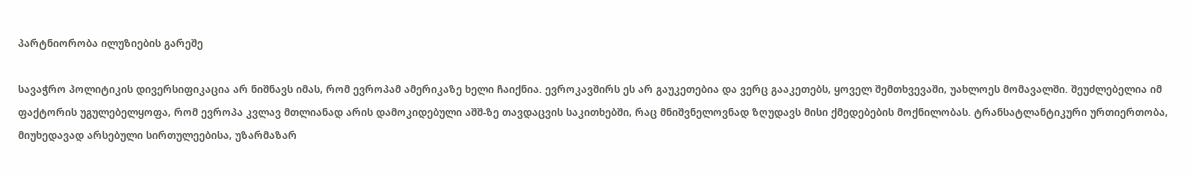პარტნიორობა ილუზიების გარეშე

სავაჭრო პოლიტიკის დივერსიფიკაცია არ ნიშნავს იმას, რომ ევროპამ ამერიკაზე ხელი ჩაიქნია. ევროკავშირს ეს არ გაუკეთებია და ვერც გააკეთებს, ყოველ შემთხვევაში, უახლოეს მომავალში. შეუძლებელია იმ ფაქტორის უგულებელყოფა, რომ ევროპა კვლავ მთლიანად არის დამოკიდებული აშშ-ზე თავდაცვის საკითხებში, რაც მნიშვნელოვნად ზღუდავს მისი ქმედებების მოქნილობას. ტრანსატლანტიკური ურთიერთობა, მიუხედავად არსებული სირთულეებისა, უზარმაზარ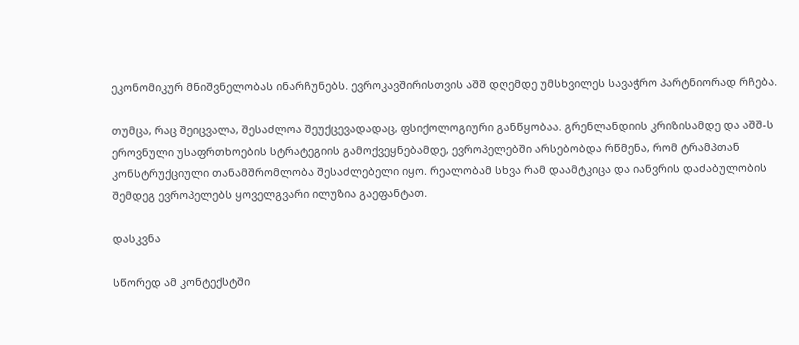ეკონომიკურ მნიშვნელობას ინარჩუნებს. ევროკავშირისთვის აშშ დღემდე უმსხვილეს სავაჭრო პარტნიორად რჩება.

თუმცა, რაც შეიცვალა, შესაძლოა შეუქცევადადაც, ფსიქოლოგიური განწყობაა. გრენლანდიის კრიზისამდე და აშშ-ს ეროვნული უსაფრთხოების სტრატეგიის გამოქვეყნებამდე, ევროპელებში არსებობდა რწმენა, რომ ტრამპთან კონსტრუქციული თანამშრომლობა შესაძლებელი იყო. რეალობამ სხვა რამ დაამტკიცა და იანვრის დაძაბულობის შემდეგ ევროპელებს ყოველგვარი ილუზია გაეფანტათ.

დასკვნა

სწორედ ამ კონტექსტში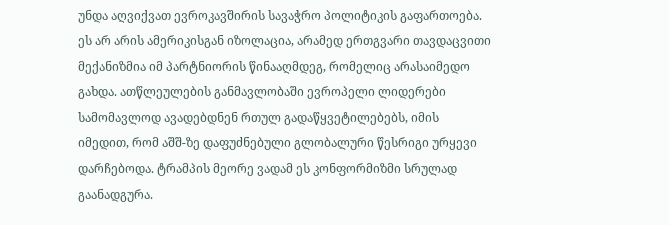უნდა აღვიქვათ ევროკავშირის სავაჭრო პოლიტიკის გაფართოება. ეს არ არის ამერიკისგან იზოლაცია, არამედ ერთგვარი თავდაცვითი მექანიზმია იმ პარტნიორის წინააღმდეგ, რომელიც არასაიმედო გახდა. ათწლეულების განმავლობაში ევროპელი ლიდერები სამომავლოდ ავადებდნენ რთულ გადაწყვეტილებებს, იმის იმედით, რომ აშშ-ზე დაფუძნებული გლობალური წესრიგი ურყევი დარჩებოდა. ტრამპის მეორე ვადამ ეს კონფორმიზმი სრულად გაანადგურა.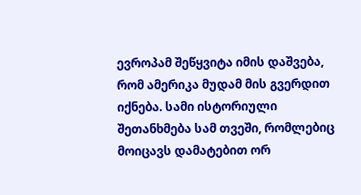ევროპამ შეწყვიტა იმის დაშვება, რომ ამერიკა მუდამ მის გვერდით იქნება. სამი ისტორიული შეთანხმება სამ თვეში, რომლებიც მოიცავს დამატებით ორ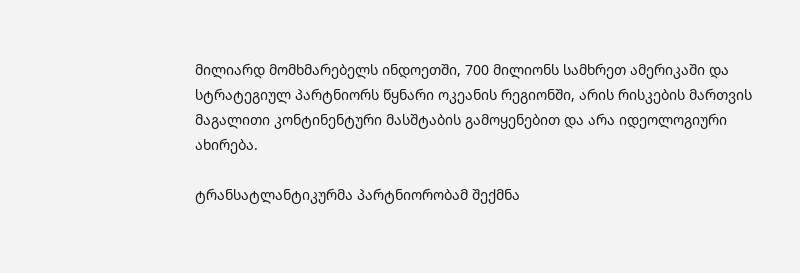მილიარდ მომხმარებელს ინდოეთში, 700 მილიონს სამხრეთ ამერიკაში და სტრატეგიულ პარტნიორს წყნარი ოკეანის რეგიონში, არის რისკების მართვის მაგალითი კონტინენტური მასშტაბის გამოყენებით და არა იდეოლოგიური ახირება.

ტრანსატლანტიკურმა პარტნიორობამ შექმნა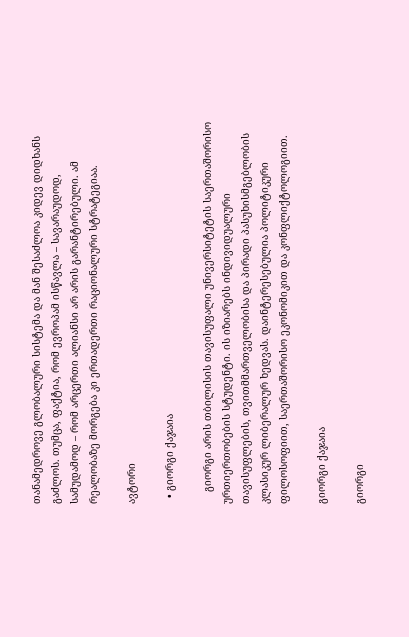თანამედროვე გლობალური სისტემა და მან შესაძლოა კიდევ დიდხანს გაძლოს. თუმცა, ფაქტია, რომ ევროპამ ისწავლა – სავარაუდოდ, სამუდამოდ – რომ არცერთი ალიანსი არ არის გარანტირებული. ამ რეალობაზე მორგება კი ერთადერთი რაციონალური სტრატეგიაა.

ავტორი

  • გიორგი ქაჯაია

    გიორგი არის თბილისის თავისუფალი უნივერსიტეტის საერთაშორისო ურთიერთობების სტუდენტი. ის იზიარებს ინდივიდუალური თავისუფლების, თვითმმართველობისა და პირადი პასუხისმგებლობის კლასიკურ ლიბერალურ ხედვას. დაინტერესებულია პოლიტიკური ფილოსოფიით, საერთაშორისო ეკონომიკით და კონფლიქტოლოგიით.

გიორგი ქაჯაია

გიორგი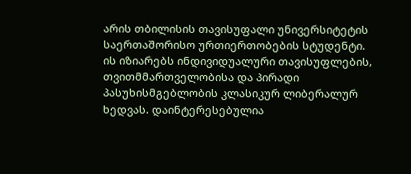არის თბილისის თავისუფალი უნივერსიტეტის საერთაშორისო ურთიერთობების სტუდენტი. ის იზიარებს ინდივიდუალური თავისუფლების, თვითმმართველობისა და პირადი პასუხისმგებლობის კლასიკურ ლიბერალურ ხედვას. დაინტერესებულია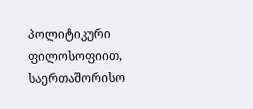პოლიტიკური ფილოსოფიით, საერთაშორისო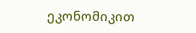ეკონომიკით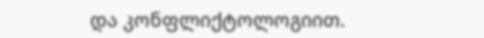და კონფლიქტოლოგიით.